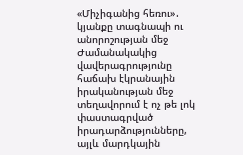«Միչիգանից հեռու»․ կյանքը տագնապի ու անորոշության մեջ
Ժամանակակից վավերագրությունը հաճախ էկրանային իրականության մեջ տեղավորում է ոչ թե լոկ փաստագրված իրադարձությունները, այլև մարդկային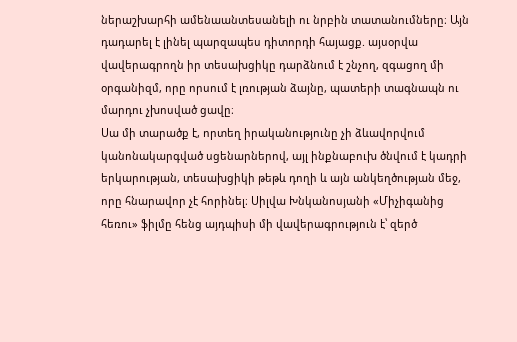ներաշխարհի ամենաանտեսանելի ու նրբին տատանումները։ Այն դադարել է լինել պարզապես դիտորդի հայացք. այսօրվա վավերագրողն իր տեսախցիկը դարձնում է շնչող, զգացող մի օրգանիզմ, որը որսում է լռության ձայնը, պատերի տագնապն ու մարդու չխոսված ցավը։
Սա մի տարածք է, որտեղ իրականությունը չի ձևավորվում կանոնակարգված սցենարներով, այլ ինքնաբուխ ծնվում է կադրի երկարության, տեսախցիկի թեթև դողի և այն անկեղծության մեջ, որը հնարավոր չէ հորինել։ Սիլվա Խնկանոսյանի «Միչիգանից հեռու» ֆիլմը հենց այդպիսի մի վավերագրություն է՝ զերծ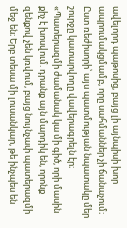ավելորդ պաթոսից, բայց լի այնպիսի խոր ապրումակցմամբ, որը սահմաններ չի ճանաչում։ Ըստ ռեժիսորի՝ այս պատմության նպատակը մեր շուրջը կատարվողը վավերագրելն էր։
«Պատերազմի ժամանակ կա մի գիծ, որի մասին քիչ է խոսվում. դրանք այն մարդիկ են, որոնք զենքով չեն կռվում, բայց նույնչափ պատերազմի մեջ են։ Երբ տեսա մի լուսանկար, թե ինչպես են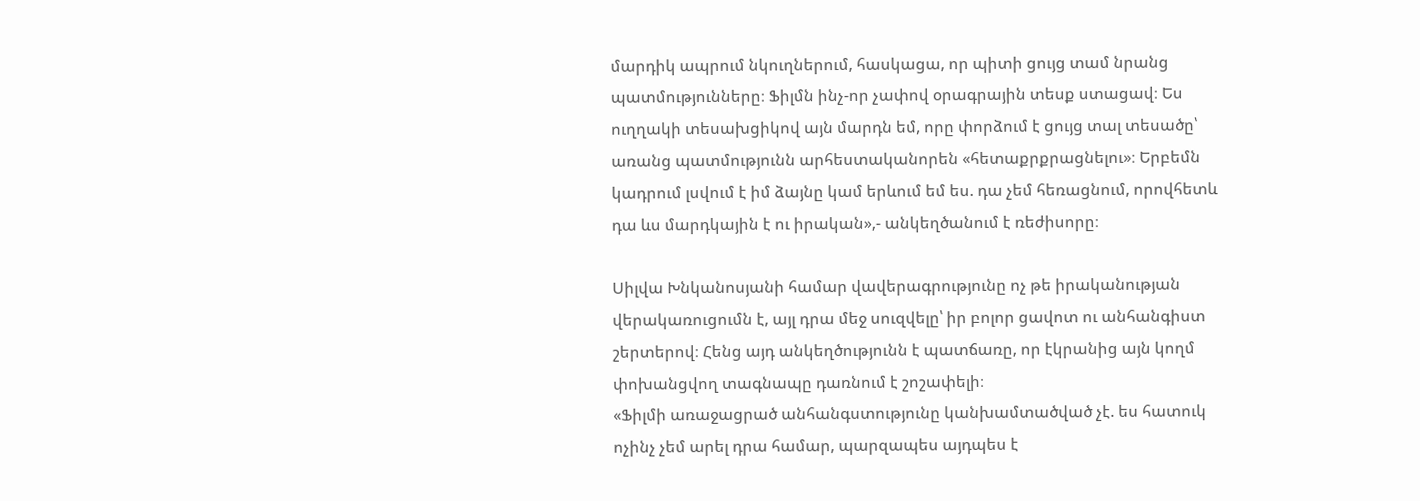մարդիկ ապրում նկուղներում, հասկացա, որ պիտի ցույց տամ նրանց պատմությունները։ Ֆիլմն ինչ-որ չափով օրագրային տեսք ստացավ։ Ես ուղղակի տեսախցիկով այն մարդն եմ, որը փորձում է ցույց տալ տեսածը՝ առանց պատմությունն արհեստականորեն «հետաքրքրացնելու»։ Երբեմն կադրում լսվում է իմ ձայնը կամ երևում եմ ես. դա չեմ հեռացնում, որովհետև դա ևս մարդկային է ու իրական»,- անկեղծանում է ռեժիսորը։

Սիլվա Խնկանոսյանի համար վավերագրությունը ոչ թե իրականության վերակառուցումն է, այլ դրա մեջ սուզվելը՝ իր բոլոր ցավոտ ու անհանգիստ շերտերով։ Հենց այդ անկեղծությունն է պատճառը, որ էկրանից այն կողմ փոխանցվող տագնապը դառնում է շոշափելի։
«Ֆիլմի առաջացրած անհանգստությունը կանխամտածված չէ. ես հատուկ ոչինչ չեմ արել դրա համար, պարզապես այդպես է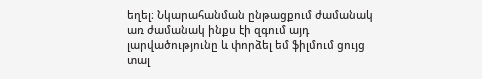եղել։ Նկարահանման ընթացքում ժամանակ առ ժամանակ ինքս էի զգում այդ լարվածությունը և փորձել եմ ֆիլմում ցույց տալ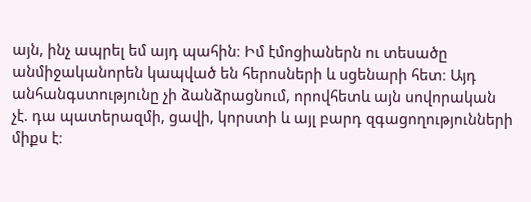այն, ինչ ապրել եմ այդ պահին։ Իմ էմոցիաներն ու տեսածը անմիջականորեն կապված են հերոսների և սցենարի հետ։ Այդ անհանգստությունը չի ձանձրացնում, որովհետև այն սովորական չէ. դա պատերազմի, ցավի, կորստի և այլ բարդ զգացողությունների միքս է։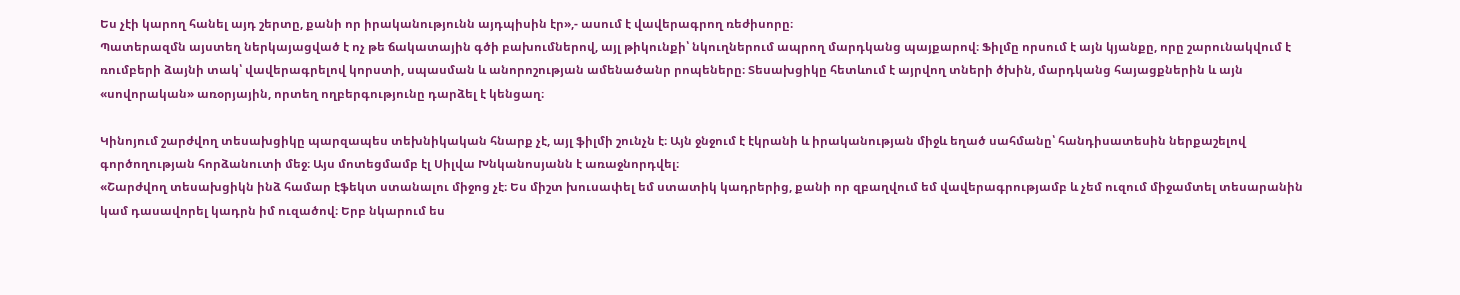Ես չէի կարող հանել այդ շերտը, քանի որ իրականությունն այդպիսին էր»,- ասում է վավերագրող ռեժիսորը։
Պատերազմն այստեղ ներկայացված է ոչ թե ճակատային գծի բախումներով, այլ թիկունքի՝ նկուղներում ապրող մարդկանց պայքարով։ Ֆիլմը որսում է այն կյանքը, որը շարունակվում է ռումբերի ձայնի տակ՝ վավերագրելով կորստի, սպասման և անորոշության ամենածանր րոպեները։ Տեսախցիկը հետևում է այրվող տների ծխին, մարդկանց հայացքներին և այն «սովորական» առօրյային, որտեղ ողբերգությունը դարձել է կենցաղ։

Կինոյում շարժվող տեսախցիկը պարզապես տեխնիկական հնարք չէ, այլ ֆիլմի շունչն է։ Այն ջնջում է էկրանի և իրականության միջև եղած սահմանը՝ հանդիսատեսին ներքաշելով գործողության հորձանուտի մեջ։ Այս մոտեցմամբ էլ Սիլվա Խնկանոսյանն է առաջնորդվել։
«Շարժվող տեսախցիկն ինձ համար էֆեկտ ստանալու միջոց չէ։ Ես միշտ խուսափել եմ ստատիկ կադրերից, քանի որ զբաղվում եմ վավերագրությամբ և չեմ ուզում միջամտել տեսարանին կամ դասավորել կադրն իմ ուզածով։ Երբ նկարում ես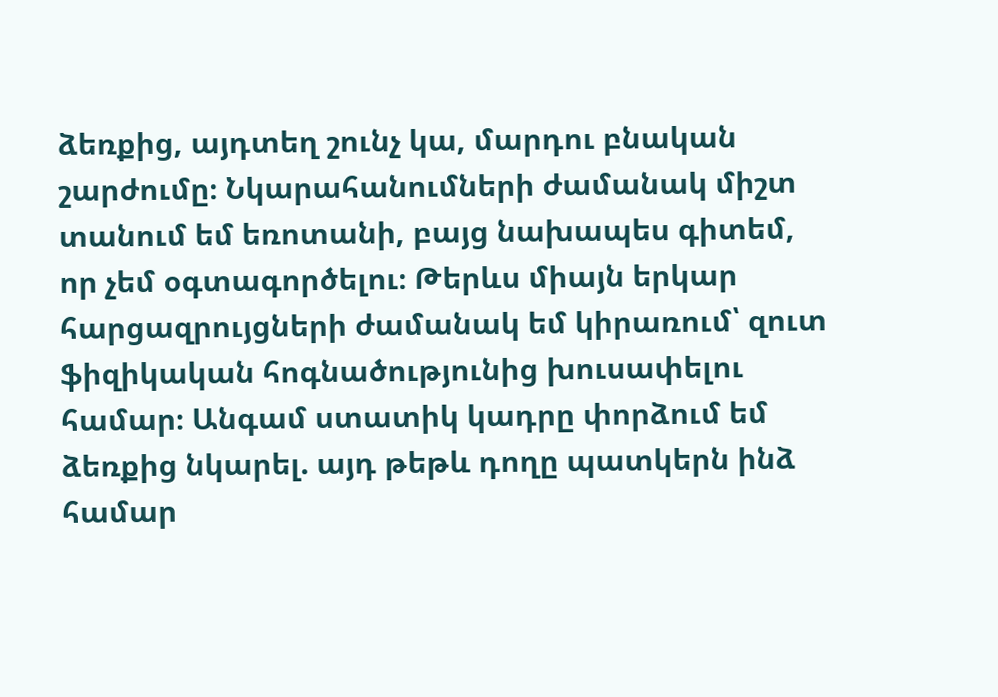ձեռքից, այդտեղ շունչ կա, մարդու բնական շարժումը։ Նկարահանումների ժամանակ միշտ տանում եմ եռոտանի, բայց նախապես գիտեմ, որ չեմ օգտագործելու։ Թերևս միայն երկար հարցազրույցների ժամանակ եմ կիրառում՝ զուտ ֆիզիկական հոգնածությունից խուսափելու համար։ Անգամ ստատիկ կադրը փորձում եմ ձեռքից նկարել. այդ թեթև դողը պատկերն ինձ համար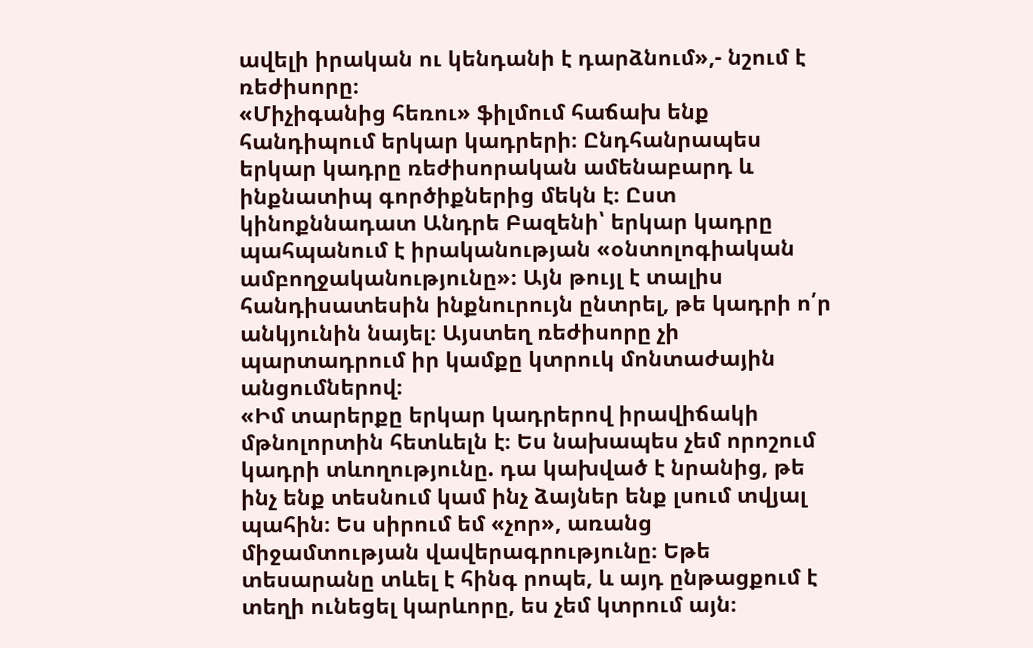ավելի իրական ու կենդանի է դարձնում»,- նշում է ռեժիսորը։
«Միչիգանից հեռու» ֆիլմում հաճախ ենք հանդիպում երկար կադրերի։ Ընդհանրապես երկար կադրը ռեժիսորական ամենաբարդ և ինքնատիպ գործիքներից մեկն է։ Ըստ կինոքննադատ Անդրե Բազենի՝ երկար կադրը պահպանում է իրականության «օնտոլոգիական ամբողջականությունը»։ Այն թույլ է տալիս հանդիսատեսին ինքնուրույն ընտրել, թե կադրի ո՛ր անկյունին նայել։ Այստեղ ռեժիսորը չի պարտադրում իր կամքը կտրուկ մոնտաժային անցումներով։
«Իմ տարերքը երկար կադրերով իրավիճակի մթնոլորտին հետևելն է։ Ես նախապես չեմ որոշում կադրի տևողությունը. դա կախված է նրանից, թե ինչ ենք տեսնում կամ ինչ ձայներ ենք լսում տվյալ պահին։ Ես սիրում եմ «չոր», առանց միջամտության վավերագրությունը։ Եթե տեսարանը տևել է հինգ րոպե, և այդ ընթացքում է տեղի ունեցել կարևորը, ես չեմ կտրում այն։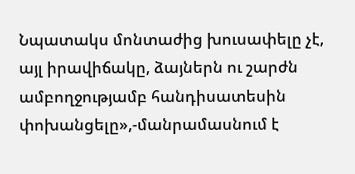Նպատակս մոնտաժից խուսափելը չէ, այլ իրավիճակը, ձայներն ու շարժն ամբողջությամբ հանդիսատեսին փոխանցելը»,-մանրամասնում է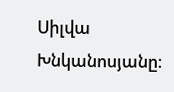Սիլվա Խնկանոսյանը։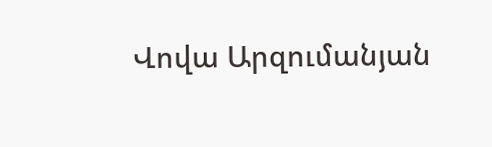Վովա Արզումանյան